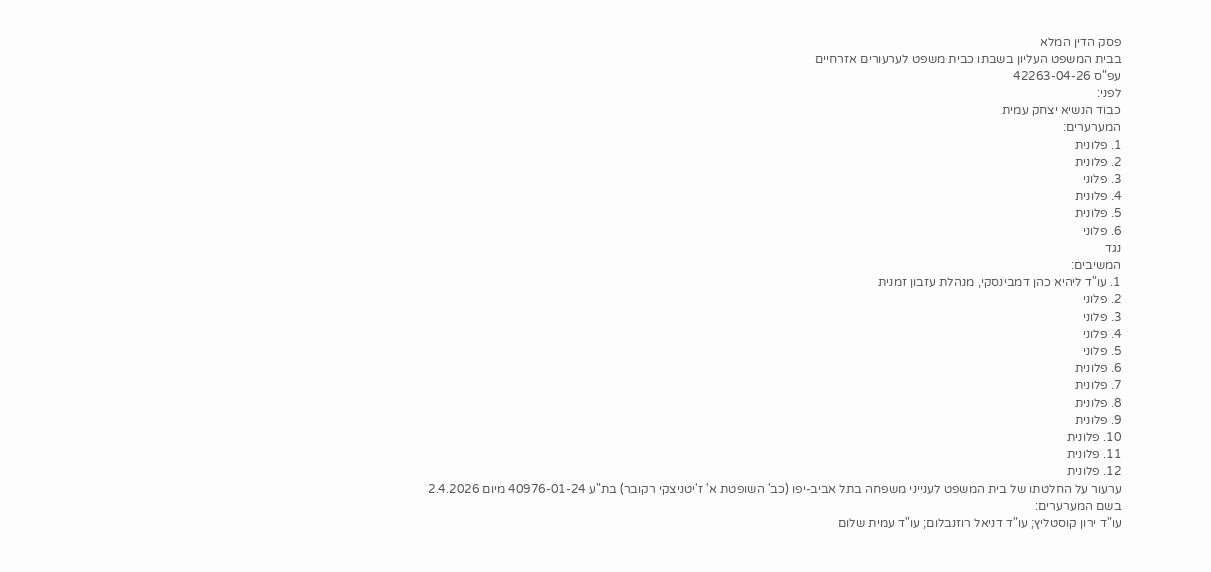פסק הדין המלא
בבית המשפט העליון בשבתו כבית משפט לערעורים אזרחיים
עפ"ס 42263-04-26
לפני:
כבוד הנשיא יצחק עמית
המערערים:
1. פלונית
2. פלונית
3. פלוני
4. פלונית
5. פלונית
6. פלוני
נגד
המשיבים:
1. עו"ד ליהיא כהן דמבינסקי, מנהלת עזבון זמנית
2. פלוני
3. פלוני
4. פלוני
5. פלוני
6. פלונית
7. פלונית
8. פלונית
9. פלונית
10. פלונית
11. פלונית
12. פלונית
ערעור על החלטתו של בית המשפט לענייני משפחה בתל אביב-יפו (כב' השופטת א' ז'יטניצקי רקובר) בת"ע 40976-01-24 מיום 2.4.2026
בשם המערערים:
עו"ד ירון קוסטליץ; עו"ד דניאל רוזנבלום; עו"ד עמית שלום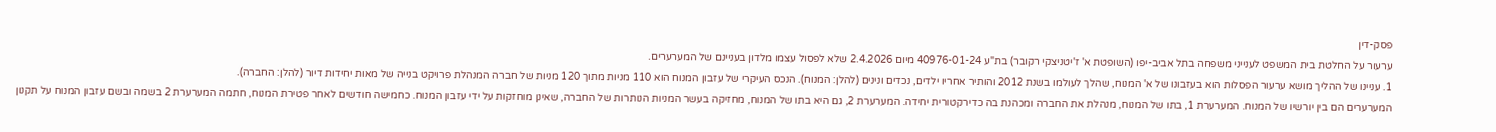פסק-דין
ערעור על החלטת בית המשפט לענייני משפחה בתל אביב-יפו (השופטת א' ז'יטניצקי רקובר) בת"ע 40976-01-24 מיום 2.4.2026 שלא לפסול עצמו מלדון בעניינם של המערערים.
1. עניינו של ההליך מושא ערעור הפסלות הוא בעזבונו של א' המנוח, שהלך לעולמו בשנת 2012 והותיר אחריו ילדים, נכדים ונינים (להלן: המנוח). הנכס העיקרי של עזבון המנוח הוא 110 מניות מתוך 120 מניות של חברה המנהלת פרויקט בנייה של מאות יחידות דיור (להלן: החברה).
המערערים הם בין יורשיו של המנוח. המערערת 1, בתו של המנוח, מנהלת את החברה ומכהנת בה כדירקטורית יחידה. המערערת 2, גם היא בתו של המנוח, מחזיקה בעשר המניות הנותרות של החברה, שאינן מוחזקות על ידי עזבון המנוח. כחמישה חודשים לאחר פטירת המנוח, חתמה המערערת 2 בשמה ובשם עזבון המנוח על תקנון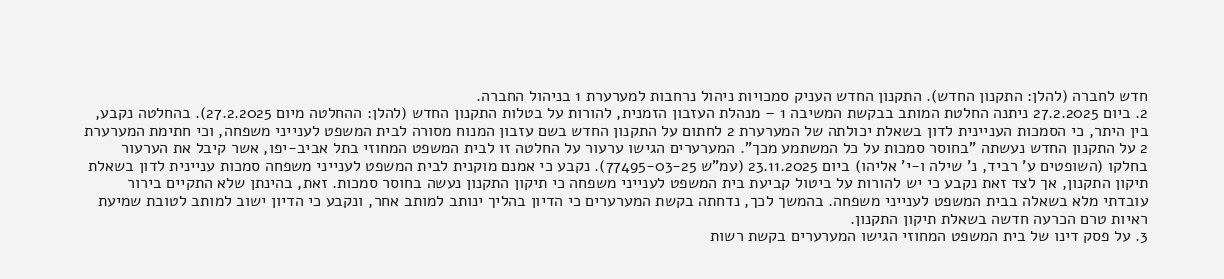חדש לחברה (להלן: התקנון החדש). התקנון החדש העניק סמכויות ניהול נרחבות למערערת 1 בניהול החברה.
2. ביום 27.2.2025 ניתנה החלטת המותב בבקשת המשיבה 1 – מנהלת העזבון הזמנית, להורות על בטלות התקנון החדש (להלן: ההחלטה מיום 27.2.2025). בהחלטה נקבע, בין היתר, כי הסמכות העניינית לדון בשאלת יכולתה של המערערת 2 לחתום על התקנון החדש בשם עזבון המנוח מסורה לבית המשפט לענייני משפחה, וכי חתימת המערערת 2 על התקנון החדש נעשתה "בחוסר סמכות על כל המשתמע מכך". המערערים הגישו ערעור על החלטה זו לבית המשפט המחוזי בתל אביב-יפו, אשר קיבל את הערעור בחלקו (השופטים ע' רביד, נ' שילה ו-י' אליהו) ביום 23.11.2025 (עמ"ש 77495-03-25). נקבע כי אמנם מוקנית לבית המשפט לענייני משפחה סמכות עניינית לדון בשאלת תיקון התקנון, אך לצד זאת נקבע כי יש להורות על ביטול קביעת בית המשפט לענייני משפחה כי תיקון התקנון נעשה בחוסר סמכות. זאת, בהינתן שלא התקיים בירור עובדתי מלא בשאלה בבית המשפט לענייני משפחה. בהמשך לכך, נדחתה בקשת המערערים כי הדיון בהליך ינותב למותב אחר, ונקבע כי הדיון ישוב למותב לטובת שמיעת ראיות טרם הכרעה חדשה בשאלת תיקון התקנון.
3. על פסק דינו של בית המשפט המחוזי הגישו המערערים בקשת רשות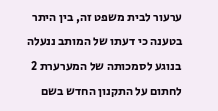ערעור לבית משפט זה, בין היתר בטענה כי דעתו של המותב ננעלה בנוגע לסמכותה של המערערת 2 לחתום על התקנון החדש בשם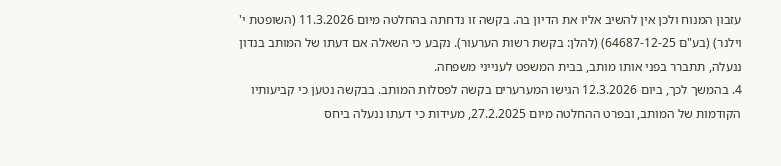עזבון המנוח ולכן אין להשיב אליו את הדיון בה. בקשה זו נדחתה בהחלטה מיום 11.3.2026 (השופטת י' וילנר) (בע"ם 64687-12-25) (להלן: בקשת רשות הערעור). נקבע כי השאלה אם דעתו של המותב בנדון ננעלה, תתברר בפני אותו מותב, בבית המשפט לענייני משפחה.
4. בהמשך לכך, ביום 12.3.2026 הגישו המערערים בקשה לפסלות המותב. בבקשה נטען כי קביעותיו הקודמות של המותב, ובפרט ההחלטה מיום 27.2.2025, מעידות כי דעתו ננעלה ביחס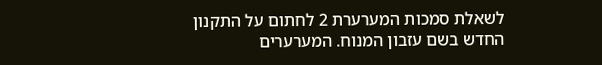לשאלת סמכות המערערת 2 לחתום על התקנון החדש בשם עזבון המנוח. המערערים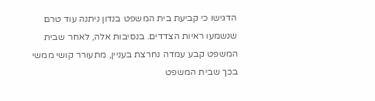הדגישו כי קביעת בית המשפט בנדון ניתנה עוד טרם שנשמעו ראיות הצדדים. בנסיבות אלה, לאחר שבית המשפט קבע עמדה נחרצת בעניין, מתעורר קושי ממשי בכך שבית המשפט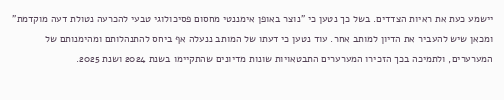יישמע כעת את ראיות הצדדים. בשל כך נטען כי "נוצר באופן אימננטי מחסום פסיכולוגי טבעי להכרעה נטולת דעה מוקדמת" ומכאן שיש להעביר את הדיון למותב אחר. עוד נטען כי דעתו של המותב ננעלה אף ביחס להתנהלותם ומהימנותם של המערערים, ולתמיכה בכך הזכירו המערערים התבטאויות שונות מדיונים שהתקיימו בשנת 2024 ושנת 2025.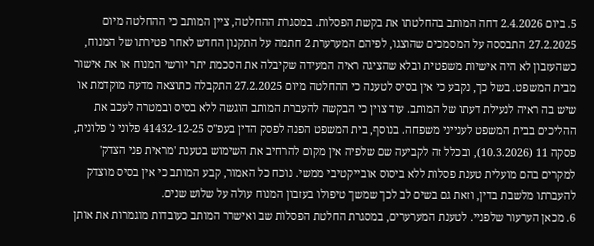5. ביום 2.4.2026 דחה המותב בהחלטתו את בקשת הפסלות. במסגרת ההחלטה, ציין המותב כי ההחלטה מיום 27.2.2025 התבססה על המסמכים שהוצגו, לפיהם המערערת 2 חתמה על התקנון החדש לאחר פטירתו של המנוח, כשהעזבון לא היה אישיות משפטית ובלא שהציגה ראיה המעידה שקיבלה את הסכמת יתר יורשי המנוח או את אישור מבית המשפט. בשל כך, נקבע כי אין בסיס לטענה כי ההחלטה מיום 27.2.2025 התקבלה כתוצאה מדעה מוקדמת או שיש בה ראיה לנעילת דעתו של המותב. עוד צוין כי הבקשה להעברת המותב הוגשה ללא בסיס ובמטרה לעכב את ההליכים בבית המשפט לענייני משפחה. בנוסף, בית המשפט הפנה לפסק הדין בעפ"ס 41432-12-25 פלוני נ' פלונית, פסקה 11 (10.3.2026), ובכלל זה לקביעה שם שלפיה אין מקום להרחיב את השימוש בטענת 'מראית פני הצדק' למקרים בהם מועלית טענת פסלות ללא ביסוס אובייקטיבי ממשי. נוכח כל האמור, קבע המותב כי אין בסיס מוצדק להעברתו מלשבת בדין, וזאת גם בשים לב לכך שמשך טיפולו בעזבון המנוח עולה על שלוש שנים.
6. מכאן הערעור שלפניי. לטענת המערערים, במסגרת החלטת הפסלות שב ואישרר המותב כעובדות מוגמרות את אותן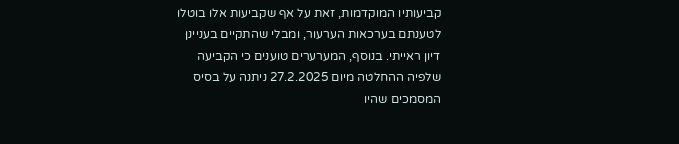קביעותיו המוקדמות, זאת על אף שקביעות אלו בוטלו לטענתם בערכאות הערעור, ומבלי שהתקיים בעניינן דיון ראייתי. בנוסף, המערערים טוענים כי הקביעה שלפיה ההחלטה מיום 27.2.2025 ניתנה על בסיס המסמכים שהיו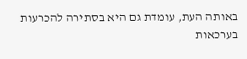באותה העת, עומדת גם היא בסתירה להכרעות בערכאות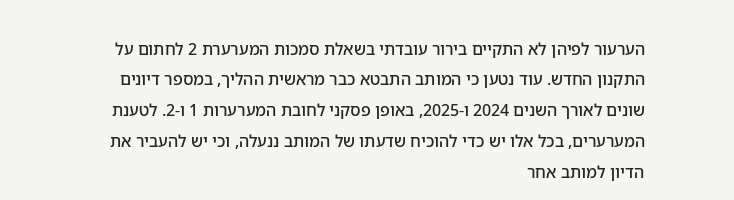הערעור לפיהן לא התקיים בירור עובדתי בשאלת סמכות המערערת 2 לחתום על התקנון החדש. עוד נטען כי המותב התבטא כבר מראשית ההליך, במספר דיונים שונים לאורך השנים 2024 ו-2025, באופן פסקני לחובת המערערות 1 ו-2. לטענת המערערים, בכל אלו יש כדי להוכיח שדעתו של המותב ננעלה, וכי יש להעביר את הדיון למותב אחר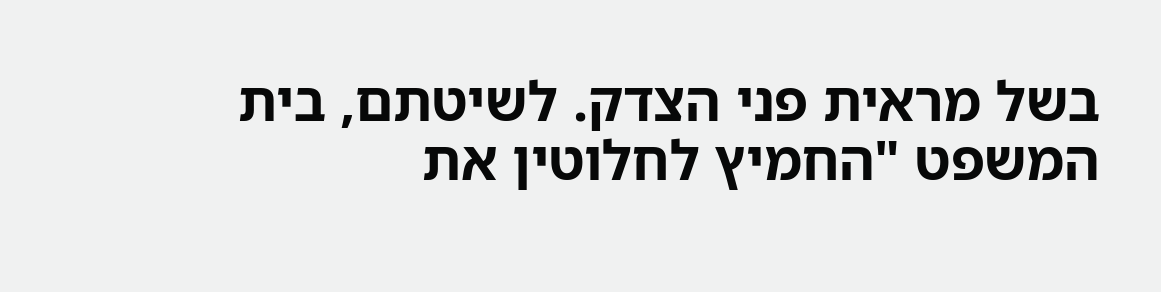בשל מראית פני הצדק. לשיטתם, בית המשפט "החמיץ לחלוטין את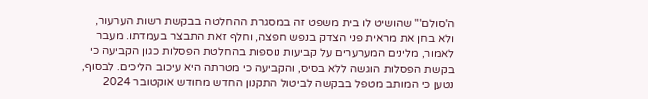ה'סולם'" שהושיט לו בית משפט זה במסגרת ההחלטה בבקשת רשות הערעור, ולא בחן את מראית פני הצדק בנפש חפצה, וחלף זאת התבצר בעמדתו. מעבר לאמור, מלינים המערערים על קביעות נוספות בהחלטת הפסלות כגון הקביעה כי בקשת הפסלות הוגשה ללא בסיס, והקביעה כי מטרתה היא עיכוב הליכים. לבסוף, נטען כי המותב מטפל בבקשה לביטול התקנון החדש מחודש אוקטובר 2024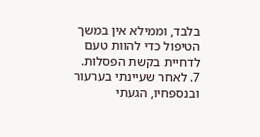בלבד, וממילא אין במשך הטיפול כדי להוות טעם לדחיית בקשת הפסלות.
7. לאחר שעיינתי בערעור ובנספחיו, הגעתי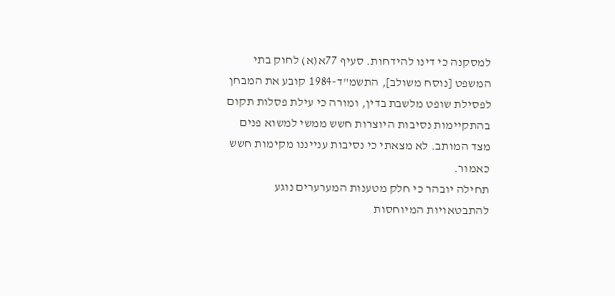למסקנה כי דינו להידחות. סעיף 77א(א) לחוק בתי המשפט [נוסח משולב], התשמ"ד-1984 קובע את המבחן לפסילת שופט מלשבת בדין, ומורה כי עילת פסלות תקום בהתקיימות נסיבות היוצרות חשש ממשי למשוא פנים מצד המותב. לא מצאתי כי נסיבות ענייננו מקימות חשש כאמור.
תחילה יובהר כי חלק מטענות המערערים נוגע להתבטאויות המיוחסות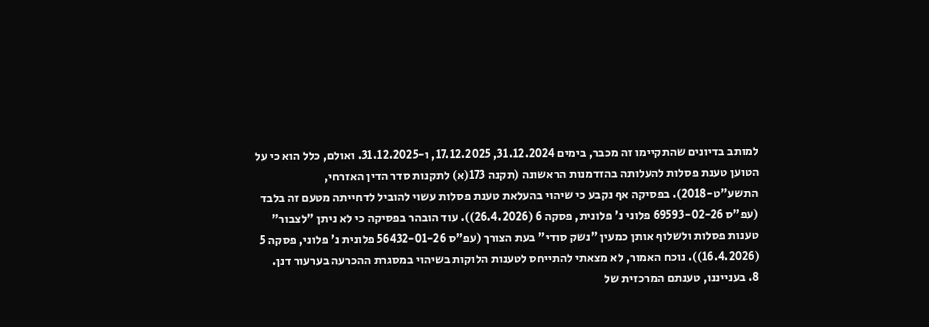למותב בדיונים שהתקיימו זה מכבר, בימים 31.12.2024, 17.12.2025, ו-31.12.2025. ואולם, כלל הוא כי על הטוען טענת פסלות להעלותה בהזדמנות הראשונה (תקנה 173(א) לתקנות סדר הדין האזרחי, התשע"ט-2018). בפסיקה אף נקבע כי שיהוי בהעלאת טענת פסלות עשוי להוביל לדחייתה מטעם זה בלבד (עפ"ס 69593-02-26 פלוני נ' פלונית, פסקה 6 (26.4.2026)). עוד הובהר בפסיקה כי לא ניתן "לצבור" טענות פסלות ולשלוף אותן כמעין "נשק סודי" בעת הצורך (עפ"ס 56432-01-26 פלונית נ' פלוני, פסקה 5 (16.4.2026)). נוכח האמור, לא מצאתי להתייחס לטענות הלוקות בשיהוי במסגרת ההכרעה בערעור דנן.
8. בענייננו, טענתם המרכזית של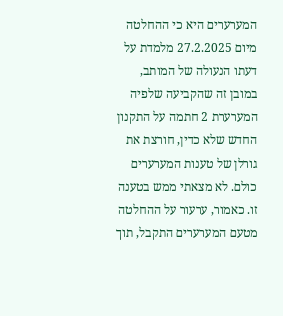המערערים היא כי ההחלטה מיום 27.2.2025 מלמדת על דעתו הנעולה של המותב, במובן זה שהקביעה שלפיה המערערת 2 חתמה על התקנון החדש שלא כדין, חורצת את גורלן של טענות המערערים כולם. לא מצאתי ממש בטענה זו. כאמור, ערעור על ההחלטה מטעם המערערים התקבל, תוך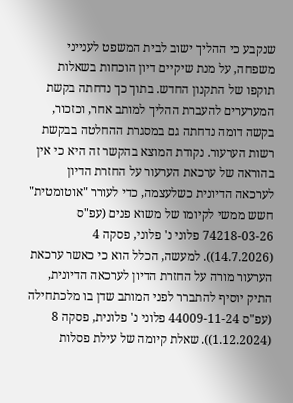שנקבע כי ההליך ישוב לבית המשפט לענייני משפחה, על מנת שיקיים דיון הוכחות בשאלות תוקפו של התקנון החדש. בתוך כך נדחתה בקשת המערערים להעברת ההליך למותב אחר, וכזכור, בקשה דומה נדחתה גם במסגרת ההחלטה בבקשת רשות הערעור. נקודת המוצא בהקשר זה היא כי אין בהוראה של ערכאת הערעור על החזרת הדיון לערכאה הדיונית כשלעצמה, כדי לעורר "אוטומטית" חשש ממשי לקיומו של משוא פנים (עפ"ס 74218-03-26 פלוני נ' פלוני, פסקה 4 (14.7.2026)). למעשה, הכלל הוא כי כאשר ערכאת הערעור מורה על החזרת הדיון לערכאה הדיונית, התיק יוסיף להתברר לפני המותב שדן בו מלכתחילה (עפ"ס 44009-11-24 פלוני נ' פלונית, פסקה 8 (1.12.2024)). שאלת קיומה של עילת פסלות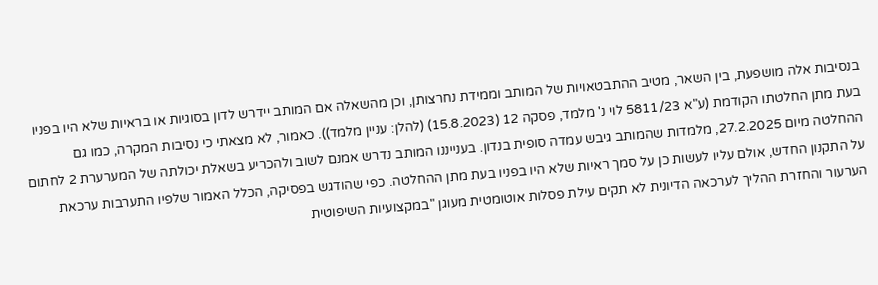בנסיבות אלה מושפעת, בין השאר, מטיב ההתבטאויות של המותב וממידת נחרצותן, וכן מהשאלה אם המותב יידרש לדון בסוגיות או בראיות שלא היו בפניו בעת מתן החלטתו הקודמת (ע"א 5811/23 לוי נ' מלמד, פסקה 12 (15.8.2023) (להלן: עניין מלמד)). כאמור, לא מצאתי כי נסיבות המקרה, כמו גם ההחלטה מיום 27.2.2025, מלמדות שהמותב גיבש עמדה סופית בנדון. בענייננו המותב נדרש אמנם לשוב ולהכריע בשאלת יכולתה של המערערת 2 לחתום על התקנון החדש, אולם עליו לעשות כן על סמך ראיות שלא היו בפניו בעת מתן ההחלטה. כפי שהודגש בפסיקה, הכלל האמור שלפיו התערבות ערכאת הערעור והחזרת ההליך לערכאה הדיונית לא תקים עילת פסלות אוטומטית מעוגן "במקצועיות השיפוטית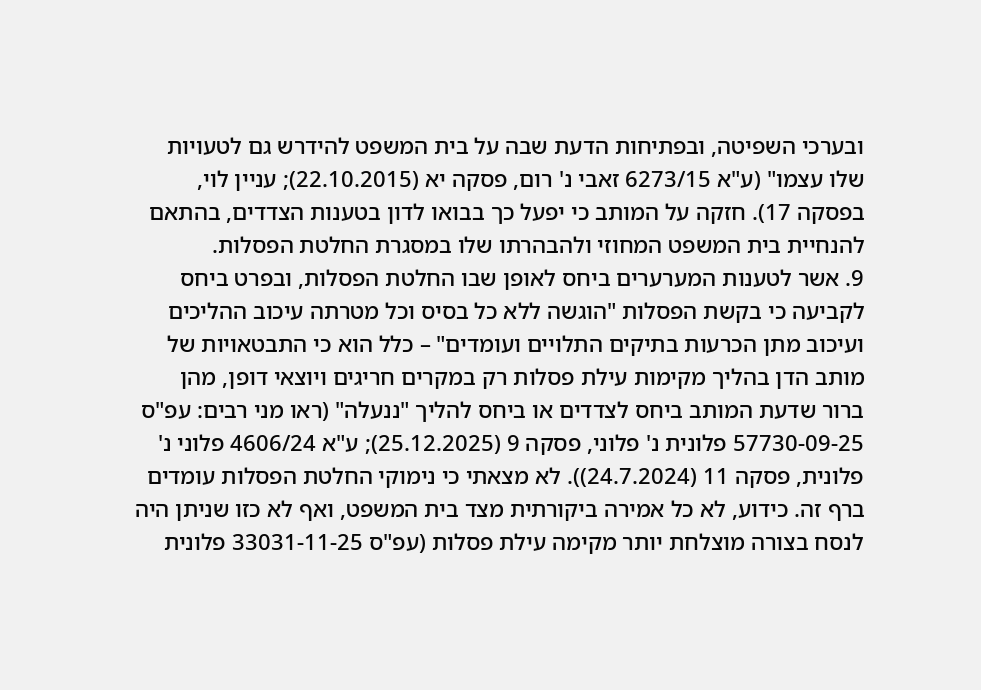ובערכי השפיטה, ובפתיחות הדעת שבה על בית המשפט להידרש גם לטעויות שלו עצמו" (ע"א 6273/15 זאבי נ' רום, פסקה יא (22.10.2015); עניין לוי, בפסקה 17). חזקה על המותב כי יפעל כך בבואו לדון בטענות הצדדים, בהתאם להנחיית בית המשפט המחוזי ולהבהרתו שלו במסגרת החלטת הפסלות.
9. אשר לטענות המערערים ביחס לאופן שבו החלטת הפסלות, ובפרט ביחס לקביעה כי בקשת הפסלות "הוגשה ללא כל בסיס וכל מטרתה עיכוב ההליכים ועיכוב מתן הכרעות בתיקים התלויים ועומדים" – כלל הוא כי התבטאויות של מותב הדן בהליך מקימות עילת פסלות רק במקרים חריגים ויוצאי דופן, מהן ברור שדעת המותב ביחס לצדדים או ביחס להליך "ננעלה" (ראו מני רבים: עפ"ס 57730-09-25 פלונית נ' פלוני, פסקה 9 (25.12.2025); ע"א 4606/24 פלוני נ' פלונית, פסקה 11 (24.7.2024)). לא מצאתי כי נימוקי החלטת הפסלות עומדים ברף זה. כידוע, לא כל אמירה ביקורתית מצד בית המשפט, ואף לא כזו שניתן היה לנסח בצורה מוצלחת יותר מקימה עילת פסלות (עפ"ס 33031-11-25 פלונית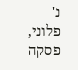נ' פלוני, פסקה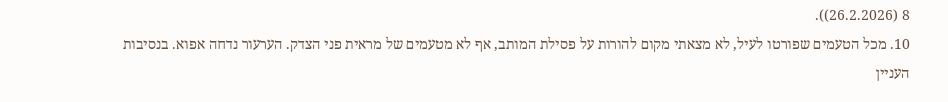8 (26.2.2026)).
10. מכל הטעמים שפורטו לעיל, לא מצאתי מקום להורות על פסילת המותב, אף לא מטעמים של מראית פני הצדק. הערעור נדחה אפוא. בנסיבות העניין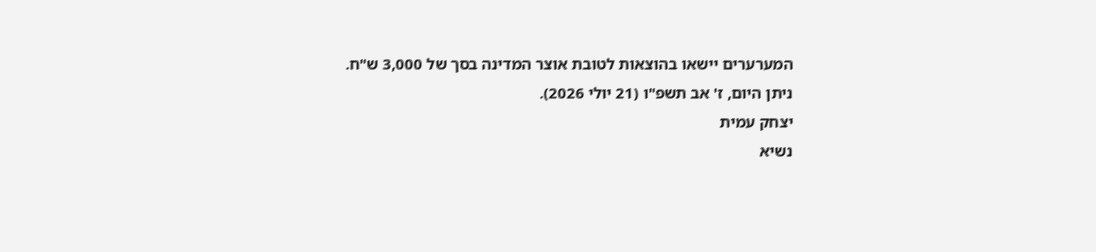המערערים יישאו בהוצאות לטובת אוצר המדינה בסך של 3,000 ש"ח.
ניתן היום, ז' אב תשפ"ו (21 יולי 2026).
יצחק עמית
נשיא